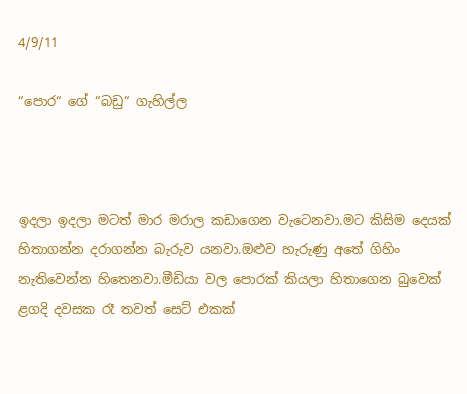4/9/11

“පොර“ ගේ “බඩු“ ගැහිල්ල



ඉදලා ඉදලා මටත් මාර මරාල කඩාගෙන වැටෙනවා.මට කිසිම දෙයක් හිතාගන්න දරාගන්න බැරුව යනවා.ඔළුව හැරුණු අතේ ගිහිං නැතිවෙන්න හිතෙනවා.මීඩියා වල පොරක් කියලා හිතාගෙන බුවෙක් ළගදි දවසක රෑ තවත් සෙට් එකක්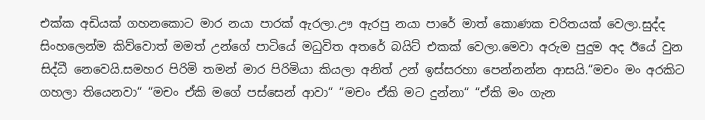එක්ක අඩියක් ගහනකොට මාර නයා පාරක් ඇරලා.ඌ ඇරපු නයා පාරේ මාත් කොණක චරිතයක් වෙලා.සුද්ද සිංහලෙන්ම කිව්වොත් මමත් උන්ගේ පාටියේ මධුවිත අතරේ බයිට් එකක් වෙලා.මෙවා අරුම පුදුම අද ඊයේ වුන සිද්ධී නෙවෙයි.සමහර පිරිමි තමන් මාර පිරිමියා කියලා අනිත් උන් ඉස්සරහා පෙන්නන්න ආසයි.“මචං මං අරකිට ගහලා තියෙනවා“ “මචං ඒකි මගේ පස්සෙන් ආවා“ “මචං ඒකි මට දුන්නා“ “ඒකි මං ගැන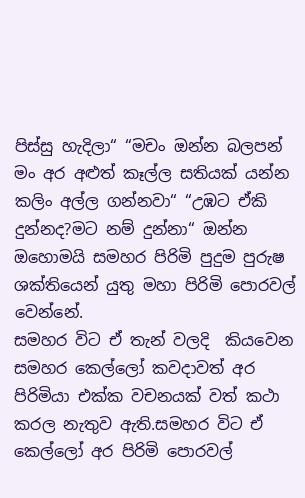පිස්සු හැදිලා“ “මචං ඔන්න බලපන් මං අර අළුත් කෑල්ල සතියක් යන්න කලිං අල්ල ගන්නවා“ “උඹට ඒකි දුන්නද?මට නම් දුන්නා“ ඔන්න ඔහොමයි සමහර පිරිමි පුදුම පුරුෂ ශක්තියෙන් යුතු මහා පිරිමි පොරවල් වෙන්නේ.
සමහර විට ඒ තැන් වලදි  කියවෙන සමහර කෙල්ලෝ කවදාවත් අර පිරිමියා එක්ක වචනයක් වත් කථා කරල නැතුව ඇති.සමහර විට ඒ කෙල්ලෝ අර පිරිමි පොරවල්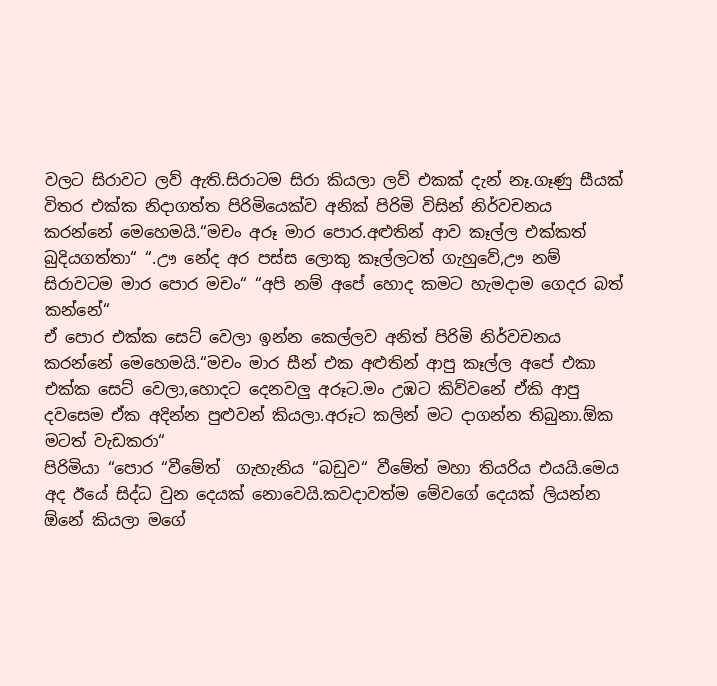වලට සිරාවට ලව් ඇති.සිරාටම සිරා කියලා ලව් එකක් දැන් නෑ.ගෑණු සීයක් විතර එක්ක නිදාගත්ත පිරිමියෙක්ව අනික් පිරිමි විසින් නිර්වචනය කරන්නේ මෙහෙමයි.“මචං අරූ මාර පොර.අළුතින් ආව කෑල්ල එක්කත් බුදියගත්තා“ “.ඌ නේද අර පස්ස ලොකු කෑල්ලටත් ගැහුවේ,ඌ නම් සිරාවටම මාර පොර මචං“ “අපි නම් අපේ හොද කමට හැමදාම ගෙදර බත් කන්නේ“
ඒ පොර එක්ක සෙට් වෙලා ඉන්න කෙල්ලව අනිත් පිරිමි නිර්වචනය කරන්නේ මෙහෙමයි.“මචං මාර සීන් එක අළුතින් ආපු කෑල්ල අපේ එකා එක්ක සෙට් වෙලා,හොදට දෙනවලු අරූට.මං උඹට කිව්වනේ ඒකි ආපු දවසෙම ඒක අදින්න පුළුවන් කියලා.අරූට කලින් මට දාගන්න තිබුනා.ඕක මටත් වැඩකරා“
පිරිමියා “පොර “වීමේත්  ගැහැනිය “බඩුව“ වීමේත් මහා තියරිය එයයි.මෙය අද ඊයේ සිද්ධ වුන දෙයක් නොවෙයි.කවදාවත්ම මේවගේ දෙයක් ලියන්න ඕනේ කියලා මගේ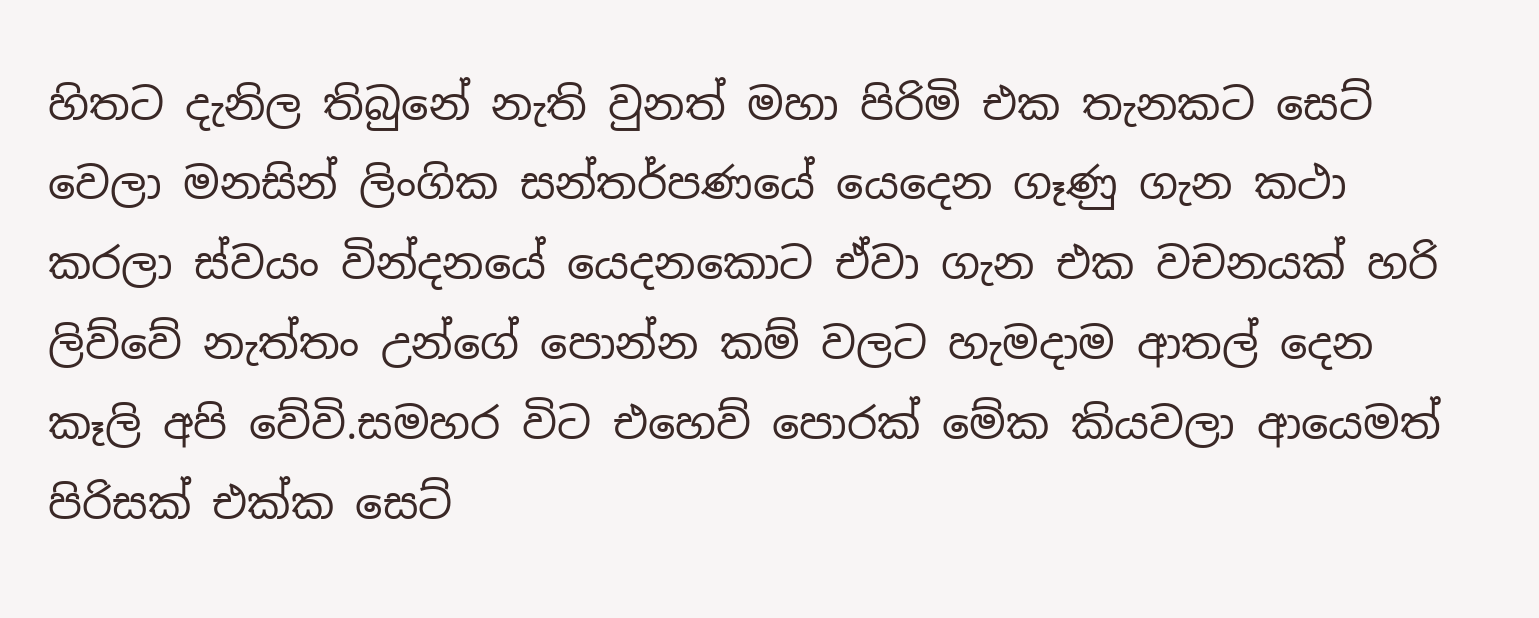හිතට දැනිල තිබුනේ නැති වුනත් මහා පිරිමි එක තැනකට සෙට් වෙලා මනසින් ලිංගික සන්තර්පණයේ යෙදෙන ගෑණු ගැන කථා කරලා ස්වයං වින්දනයේ යෙදනකොට ඒවා ගැන එක වචනයක් හරි ලිව්වේ නැත්තං උන්ගේ පොන්න කම් වලට හැමදාම ආතල් දෙන කෑලි අපි වේවි.සමහර විට එහෙව් පොරක් මේක කියවලා ආයෙමත් පිරිසක් එක්ක සෙට්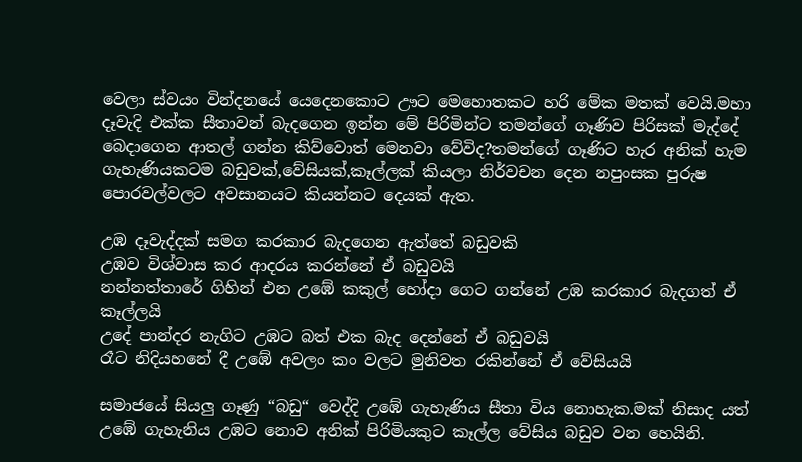වෙලා ස්වයං වින්දනයේ යෙදෙනකොට ඌට මෙහොතකට හරි මේක මතක් වෙයි.මහා දෑවැදි එක්ක සීතාවන් බැදගෙන ඉන්න මේ පිරිමින්ට තමන්ගේ ගෑණිව පිරිසක් මැද්දේ බෙදාගෙන ආතල් ගන්න කිව්වොත් මෙනවා වේවිද?තමන්ගේ ගෑණිට හැර අනික් හැම ගැහැණියකටම බඩුවක්,වේසියක්,කෑල්ලක් කියලා නිර්වචන දෙන නපුංසක පුරුෂ පොරවල්වලට අවසානයට කියන්නට දෙයක් ඇත.

උඹ දෑවැද්දක් සමග කරකාර බැදගෙන ඇත්තේ බඩුවකි
උඹව විශ්වාස කර ආදරය කරන්නේ ඒ බඩුවයි
නන්නත්තාරේ ගිහින් එන උඹේ කකුල් හෝදා ගෙට ගන්නේ උඹ කරකාර බැදගත් ඒ කෑල්ලයි
උදේ පාන්දර නැගිට උඹට බත් එක බැද දෙන්නේ ඒ බඩුවයි
රෑට නිදියහනේ දී උඹේ අවලං කං වලට මුනිවත රකින්නේ ඒ වේසියයි

සමාජයේ සියලු ගෑණු “බඩු“ වෙද්දි උඹේ ගැහැණිය සීතා විය නොහැක.මක් නිසාද යත් උඹේ ගැහැනිය උඹට නොව අනික් පිරිමියකුට කෑල්ල වේසිය බඩුව වන හෙයිනි.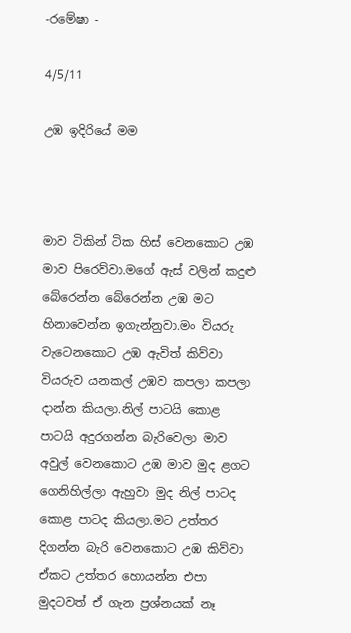-රමේෂා -

4/5/11

උඹ ඉදිරියේ මම



මාව ටිකින් ටික හිස් වෙනකොට උඹ මාව පිරෙව්වා.මගේ ඇස් වලින් කදුළු බේරෙන්න බේරෙන්න උඹ මට හිනාවෙන්න ඉගැන්නුවා.මං වියරු වැටෙනකොට උඹ ඇවිත් කිව්වා වියරුව යනකල් උඹව කපලා කපලා දාන්න කියලා.නිල් පාටයි කොළ පාටයි අදුරගන්න බැරිවෙලා මාව අවුල් වෙනකොට උඹ මාව මුද ළගට ගෙනිහිල්ලා ඇහුවා මුද නිල් පාටද කොළ පාටද කියලා.මට උත්තර දිගන්න බැරි වෙනකොට උඹ කිව්වා ඒකට උත්තර හොයන්න එපා මුදටවත් ඒ ගැන ප්‍රශ්නයක් නෑ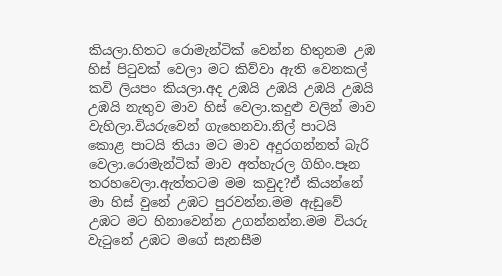කියලා.හිතට රොමැන්ටික් වෙන්න හිතුනම උඹ හිස් පිටුවක් වෙලා මට කිව්වා ඇති වෙනකල් කවි ලියපං කියලා.අද උඹයි උඹයි උඹයි උඹයි උඹයි නැතුව මාව හිස් වෙලා.කදුළු වලින් මාව වැහිලා.වියරුවෙන් ගැහෙනවා.නිල් පාටයි කොළ පාටයි තියා මට මාව අදුරගන්නත් බැරි වෙලා.රොමැන්ටික් මාව අත්හැරල ගිහිං.පෑන තරහවෙලා.ඇත්තටම මම කවුද?ඒ කියන්නේ මා හිස් වුනේ උඹට පුරවන්න.මම ඇඩුවේ උඹට මට හිනාවෙන්න උගන්නන්න.මම වියරු වැටුනේ උඹට මගේ සැනසීම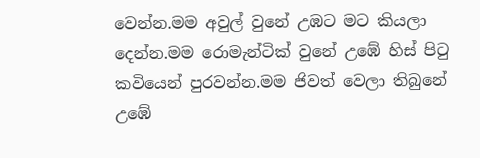වෙන්න.මම අවුල් වුනේ උඹට මට කියලා දෙන්න.මම රොමැන්ටික් වුනේ උඹේ හිස් පිටු කවියෙන් පුරවන්න.මම ජිවත් වෙලා තිබුනේ උඹේ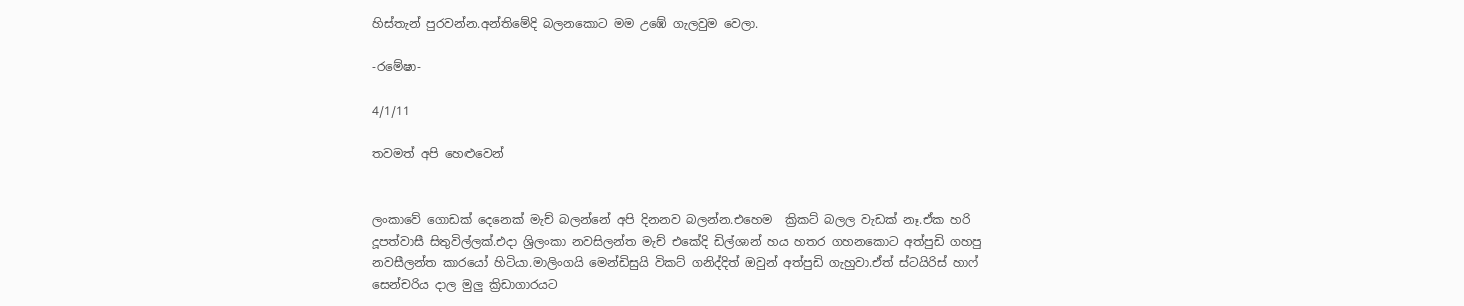හිස්තැන් පුරවන්න.අන්තිමේදි බලනකොට මම උඹේ ගැලවුම වෙලා.

-රමේෂා-

4/1/11

තවමත් අපි හෙළුවෙන්


ලංකාවේ ගොඩක් දෙනෙක් මැච් බලන්නේ අපි දිනනව බලන්න.එහෙම  ක්‍රිකට් බලල වැඩක් නෑ.ඒක හරි දූපත්වාසී සිතුවිල්ලක්.එදා ශ්‍රිලංකා නවසිලන්ත මැච් එකේදි ඩිල්ශාන් හය හතර ගහනකොට අත්පුඩි ගහපු නවසීලන්ත කාරයෝ හිටියා.මාලිංගයි මෙන්ඩිසුයි විකට් ගනිද්දිත් ඔවුන් අත්පුඩි ගැහුවා.ඒත් ස්ටයිරිස් හාෆ් සෙන්චරිය දාල මුලු ක්‍රිඩාගාරයට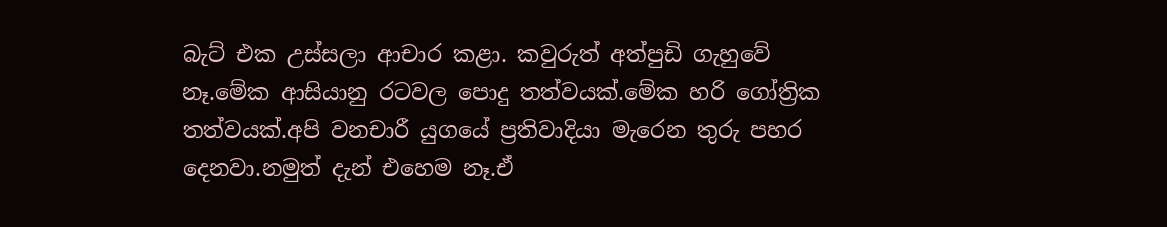බැට් එක උස්සලා ආචාර කළා. කවුරුත් අත්පුඩි ගැහුවේ නෑ.මේක ආසියානු රටවල පොදු තත්වයක්.මේක හරි ගෝත්‍රික තත්වයක්.අපි වනචාරී යුගයේ ප්‍රතිවාදියා මැරෙන තුරු පහර දෙනවා.නමුත් දැන් එහෙම නෑ.ඒ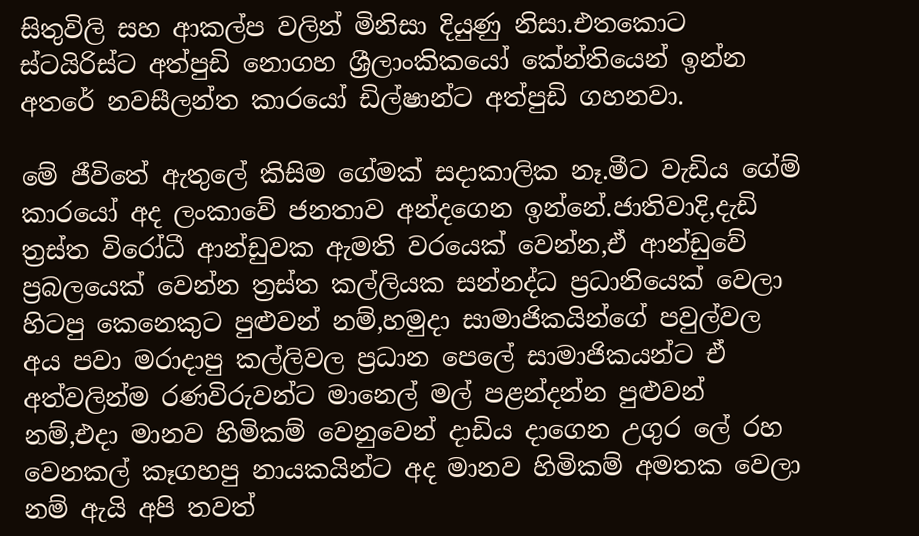සිතුවිලි සහ ආකල්ප වලින් මිනිසා දියුණු නිසා.එතකොට ස්ටයිරිස්ට අත්පුඩි නොගහ ශ්‍රීලාංකිකයෝ කේන්තියෙන් ඉන්න අතරේ නවසීලන්ත කාරයෝ ඩිල්ෂාන්ට අත්පුඩි ගහනවා.

මේ ජීවිතේ ඇතුලේ කිසිම ගේමක් සදාකාලික නෑ.මීට වැඩිය ගේම් කාරයෝ අද ලංකාවේ ජනතාව අන්දගෙන ඉන්නේ.ජාතිවාදි,දැඩි ත්‍රස්ත විරෝධී ආන්ඩුවක ඇමති වරයෙක් වෙන්න,ඒ ආන්ඩුවේ ප්‍රබලයෙක් වෙන්න ත්‍රස්ත කල්ලියක සන්නද්ධ ප්‍රධානියෙක් වෙලා හිටපු කෙනෙකුට පුළුවන් නම්,හමුදා සාමාජිකයින්ගේ පවුල්වල අය පවා මරාදාපු කල්ලිවල ප්‍රධාන පෙලේ සාමාජිකයන්ට ඒ අත්වලින්ම රණවිරුවන්ට මානෙල් මල් පළන්දන්න පුළුවන් නම්,එදා මානව හිමිකම් වෙනුවෙන් දාඩිය දාගෙන උගුර ලේ රහ වෙනකල් කෑගහපු නායකයින්ට අද මානව හිමිකම් අමතක වෙලා නම් ඇයි අපි තවත්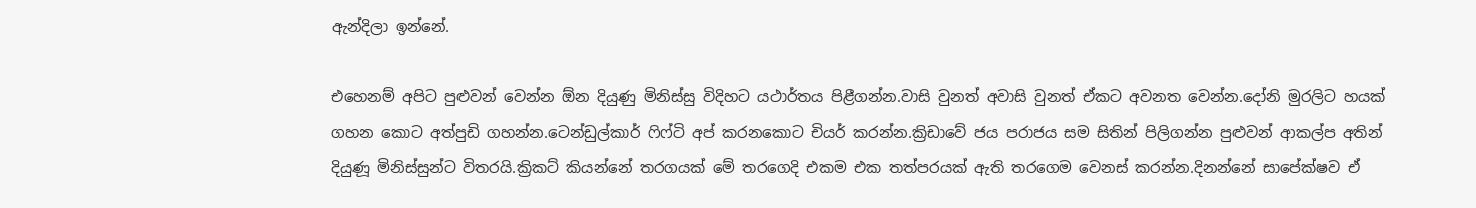ඇන්දිලා ඉන්නේ.

එහෙනම් අපිට පුළුවන් වෙන්න ඕන දියුණු මිනිස්සු විදිහට යථාර්තය පිළීගන්න.වාසි වුනත් අවාසි වුනත් ඒකට අවනත වෙන්න.දෝනි මුරලිට හයක් ගහන කොට අත්පුඩි ගහන්න.ටෙන්ඩුල්කාර් ෆිෆ්ටි අප් කරනකොට චියර් කරන්න.ක්‍රිඩාවේ ජය පරාජය සම සිතින් පිලිගන්න පුළුවන් ආකල්ප අතින් දියුණූ මිනිස්සුන්ට විතරයි.ක්‍රිකට් කියන්නේ තරගයක් මේ තරගෙදි එකම එක තත්පරයක් ඇති තරගෙම වෙනස් කරන්න.දිනන්නේ සාපේක්ෂව ඒ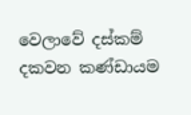වෙලාවේ දස්කම් දකවන කණ්ඩායම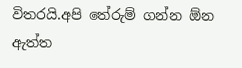විතරයි.අපි තේරුම් ගන්න ඕන ඇත්ත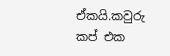ඒකයි.කවුරු කප් එක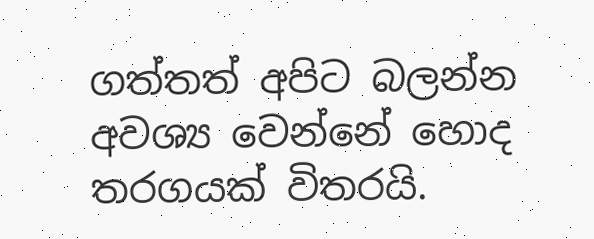ගත්තත් අපිට බලන්න අවශ්‍ය වෙන්නේ හොද තරගයක් විතරයි.